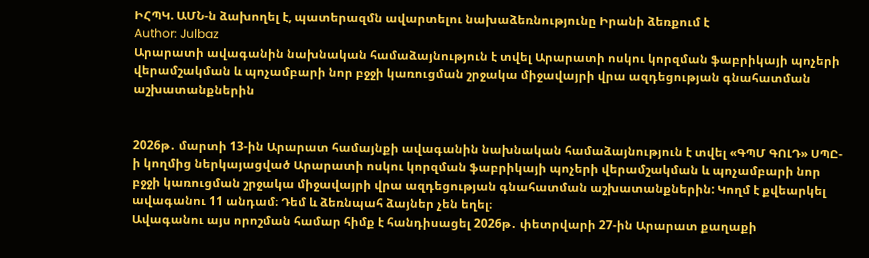ԻՀՊԿ. ԱՄՆ-ն ձախողել է, պատերազմն ավարտելու նախաձեռնությունը Իրանի ձեռքում է
Author: Julbaz
Արարատի ավագանին նախնական համաձայնություն է տվել Արարատի ոսկու կորզման ֆաբրիկայի պոչերի վերամշակման և պոչամբարի նոր բջջի կառուցման շրջակա միջավայրի վրա ազդեցության գնահատման աշխատանքներին


2026թ․ մարտի 13-ին Արարատ համայնքի ավագանին նախնական համաձայնություն է տվել «ԳՊՄ ԳՈԼԴ» ՍՊԸ-ի կողմից ներկայացված Արարատի ոսկու կորզման ֆաբրիկայի պոչերի վերամշակման և պոչամբարի նոր բջջի կառուցման շրջակա միջավայրի վրա ազդեցության գնահատման աշխատանքներին: Կողմ է քվեարկել ավագանու 11 անդամ։ Դեմ և ձեռնպահ ձայներ չեն եղել։
Ավագանու այս որոշման համար հիմք է հանդիսացել 2026թ․ փետրվարի 27-ին Արարատ քաղաքի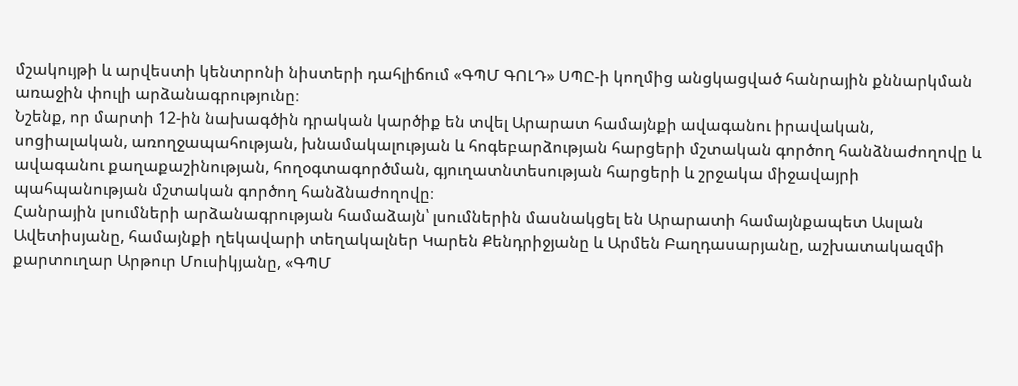մշակույթի և արվեստի կենտրոնի նիստերի դահլիճում «ԳՊՄ ԳՈԼԴ» ՍՊԸ-ի կողմից անցկացված հանրային քննարկման առաջին փուլի արձանագրությունը։
Նշենք, որ մարտի 12-ին նախագծին դրական կարծիք են տվել Արարատ համայնքի ավագանու իրավական, սոցիալական, առողջապահության, խնամակալության և հոգեբարձության հարցերի մշտական գործող հանձնաժողովը և ավագանու քաղաքաշինության, հողօգտագործման, գյուղատնտեսության հարցերի և շրջակա միջավայրի պահպանության մշտական գործող հանձնաժողովը։
Հանրային լսումների արձանագրության համաձայն՝ լսումներին մասնակցել են Արարատի համայնքապետ Ասլան Ավետիսյանը, համայնքի ղեկավարի տեղակալներ Կարեն Քենդրիջյանը և Արմեն Բաղդասարյանը, աշխատակազմի քարտուղար Արթուր Մուսիկյանը, «ԳՊՄ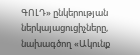ԳՈԼԴ» ընկերության ներկայացուցիչները, նախագծող «Ակունք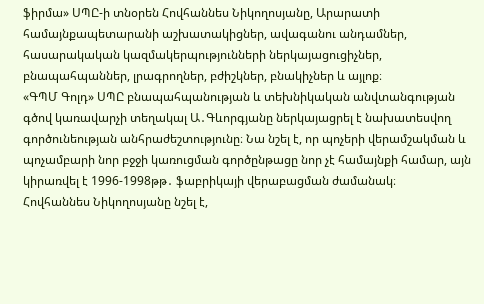ֆիրմա» ՍՊԸ-ի տնօրեն Հովհաննես Նիկողոսյանը, Արարատի համայնքապետարանի աշխատակիցներ, ավագանու անդամներ, հասարակական կազմակերպությունների ներկայացուցիչներ, բնապահպաններ, լրագրողներ, բժիշկներ, բնակիչներ և այլոք։
«ԳՊՄ Գոլդ» ՍՊԸ բնապահպանության և տեխնիկական անվտանգության գծով կառավարչի տեղակալ Ա․Գևորգյանը ներկայացրել է նախատեսվող գործունեության անհրաժեշտությունը։ Նա նշել է, որ պոչերի վերամշակման և պոչամբարի նոր բջջի կառուցման գործընթացը նոր չէ համայնքի համար, այն կիրառվել է 1996-1998թթ․ ֆաբրիկայի վերաբացման ժամանակ։
Հովհաննես Նիկողոսյանը նշել է,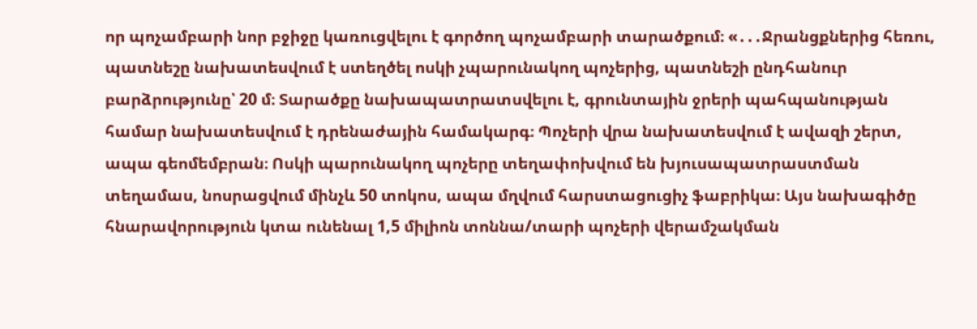որ պոչամբարի նոր բջիջը կառուցվելու է գործող պոչամբարի տարածքում։ «․․․Ջրանցքներից հեռու, պատնեշը նախատեսվում է ստեղծել ոսկի չպարունակող պոչերից, պատնեշի ընդհանուր բարձրությունը՝ 20 մ։ Տարածքը նախապատրատսվելու է, գրունտային ջրերի պահպանության համար նախատեսվում է դրենաժային համակարգ։ Պոչերի վրա նախատեսվում է ավազի շերտ, ապա գեոմեմբրան։ Ոսկի պարունակող պոչերը տեղափոխվում են խյուսապատրաստման տեղամաս, նոսրացվում մինչև 50 տոկոս, ապա մղվում հարստացուցիչ ֆաբրիկա։ Այս նախագիծը հնարավորություն կտա ունենալ 1,5 միլիոն տոննա/տարի պոչերի վերամշակման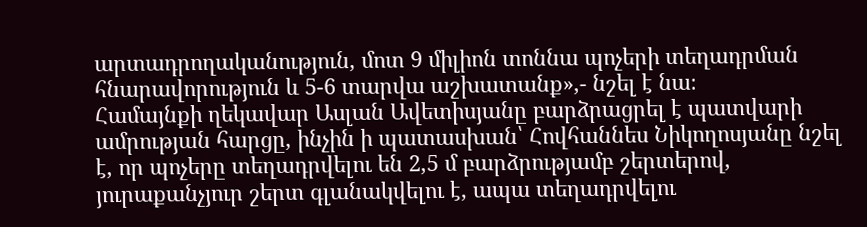արտադրողականություն, մոտ 9 միլիոն տոննա պոչերի տեղադրման հնարավորություն և 5-6 տարվա աշխատանք»,- նշել է նա։
Համայնքի ղեկավար Ասլան Ավետիսյանը բարձրացրել է պատվարի ամրության հարցը, ինչին ի պատասխան՝ Հովհաննես Նիկողոսյանը նշել է, որ պոչերը տեղադրվելու են 2,5 մ բարձրությամբ շերտերով, յուրաքանչյուր շերտ գլանակվելու է, ապա տեղադրվելու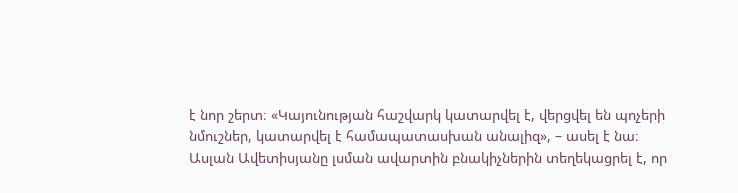է նոր շերտ։ «Կայունության հաշվարկ կատարվել է, վերցվել են պոչերի նմուշներ, կատարվել է համապատասխան անալիզ», – ասել է նա։
Ասլան Ավետիսյանը լսման ավարտին բնակիչներին տեղեկացրել է, որ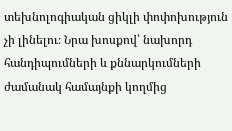տեխնոլոգիական ցիկլի փոփոխություն չի լինելու։ Նրա խոսքով՝ նախորդ հանդիպումների և քննարկումների ժամանակ համայնքի կողմից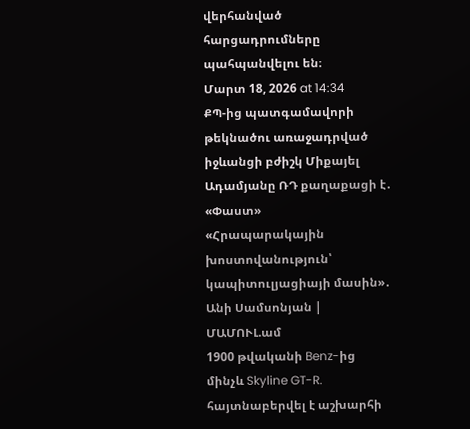վերհանված հարցադրումները պահպանվելու են։
Մարտ 18, 2026 at 14:34
ՔՊ-ից պատգամավորի թեկնածու առաջադրված իջևանցի բժիշկ Միքայել Ադամյանը ՌԴ քաղաքացի է․ «Փաստ»
«Հրապարակային խոստովանություն՝ կապիտուլյացիայի մասին»․ Անի Սամսոնյան | ՄԱՄՈՒԼ.ամ
1900 թվականի Benz-ից մինչև Skyline GT-R. հայտնաբերվել է աշխարհի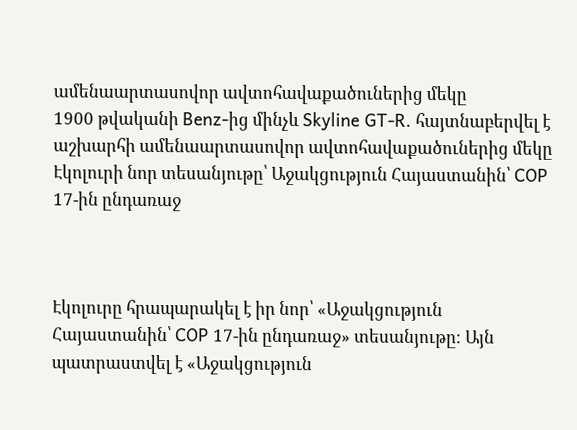ամենաարտասովոր ավտոհավաքածուներից մեկը
1900 թվականի Benz-ից մինչև Skyline GT-R. հայտնաբերվել է աշխարհի ամենաարտասովոր ավտոհավաքածուներից մեկը
Էկոլուրի նոր տեսանյութը՝ Աջակցություն Հայաստանին՝ COP 17-ին ընդառաջ



Էկոլուրը հրապարակել է իր նոր՝ «Աջակցություն Հայաստանին՝ COP 17-ին ընդառաջ» տեսանյութը։ Այն պատրաստվել է «Աջակցություն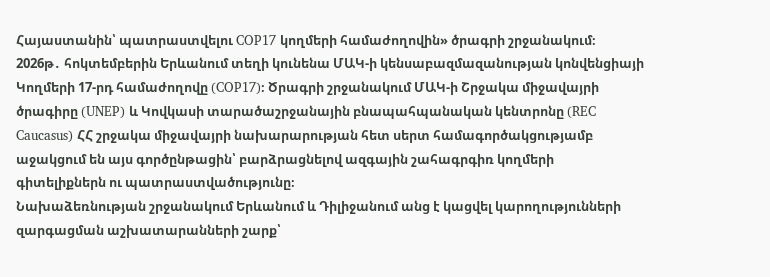Հայաստանին՝ պատրաստվելու COP17 կողմերի համաժողովին» ծրագրի շրջանակում։
2026թ․ հոկտեմբերին Երևանում տեղի կունենա ՄԱԿ-ի կենսաբազմազանության կոնվենցիայի Կողմերի 17-րդ համաժողովը (COP17)։ Ծրագրի շրջանակում ՄԱԿ-ի Շրջակա միջավայրի ծրագիրը (UNEP) և Կովկասի տարածաշրջանային բնապահպանական կենտրոնը (REC Caucasus) ՀՀ շրջակա միջավայրի նախարարության հետ սերտ համագործակցությամբ աջակցում են այս գործընթացին՝ բարձրացնելով ազգային շահագրգիռ կողմերի գիտելիքներն ու պատրաստվածությունը։
Նախաձեռնության շրջանակում Երևանում և Դիլիջանում անց է կացվել կարողությունների զարգացման աշխատարանների շարք՝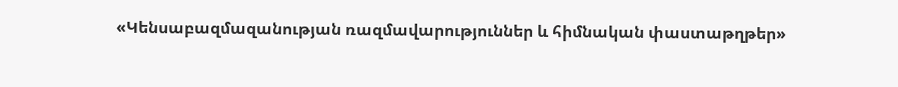«Կենսաբազմազանության ռազմավարություններ և հիմնական փաստաթղթեր»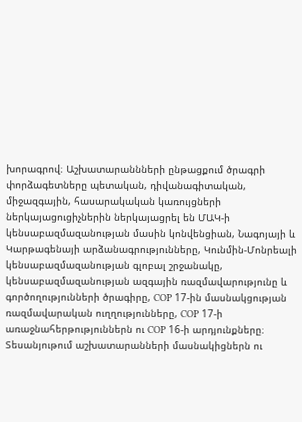խորագրով։ Աշխատարաննների ընթացքում ծրագրի փորձագետները պետական, դիվանագիտական, միջազգային, հասարակական կառույցների ներկայացուցիչներին ներկայացրել են ՄԱԿ-ի կենսաբազմազանության մասին կոնվենցիան, Նագոյայի և Կարթագենայի արձանագրությունները, Կունմին-Մոնրեալի կենսաբազմազանության գլոբալ շրջանակը, կենսաբազմազանության ազգային ռազմավարությունը և գործողությունների ծրագիրը, COP 17-ին մասնակցության ռազմավարական ուղղությունները, COP 17-ի առաջնահերթություններն ու COP 16-ի արդյունքները։
Տեսանյութում աշխատարանների մասնակիցներն ու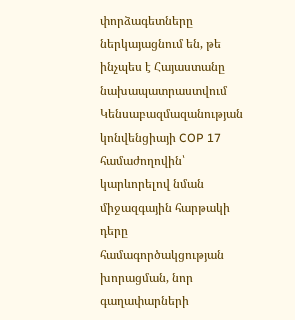փորձագետները ներկայացնում են, թե ինչպես է Հայաստանը նախապատրաստվում Կենսաբազմազանության կոնվենցիայի COP 17 համաժողովին՝ կարևորելով նման միջազգային հարթակի դերը համագործակցության խորացման, նոր գաղափարների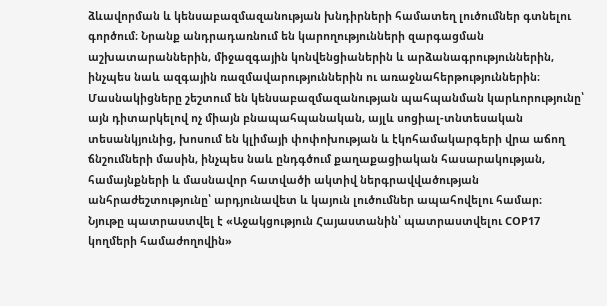ձևավորման և կենսաբազմազանության խնդիրների համատեղ լուծումներ գտնելու գործում։ Նրանք անդրադառնում են կարողությունների զարգացման աշխատարաններին, միջազգային կոնվենցիաներին և արձանագրություններին, ինչպես նաև ազգային ռազմավարություններին ու առաջնահերթություններին։ Մասնակիցները շեշտում են կենսաբազմազանության պահպանման կարևորությունը՝ այն դիտարկելով ոչ միայն բնապահպանական, այլև սոցիալ-տնտեսական տեսանկյունից, խոսում են կլիմայի փոփոխության և էկոհամակարգերի վրա աճող ճնշումների մասին, ինչպես նաև ընդգծում քաղաքացիական հասարակության, համայնքների և մասնավոր հատվածի ակտիվ ներգրավվածության անհրաժեշտությունը՝ արդյունավետ և կայուն լուծումներ ապահովելու համար։
Նյութը պատրաստվել է «Աջակցություն Հայաստանին՝ պատրաստվելու COP17 կողմերի համաժողովին»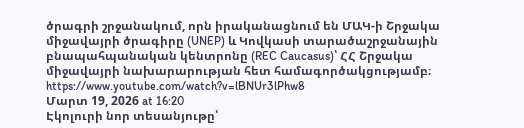ծրագրի շրջանակում, որն իրականացնում են ՄԱԿ-ի Շրջակա միջավայրի ծրագիրը (UNEP) և Կովկասի տարածաշրջանային բնապահպանական կենտրոնը (REC Caucasus)՝ ՀՀ Շրջակա միջավայրի նախարարության հետ համագործակցությամբ։
https://www.youtube.com/watch?v=lBNUr3lPhw8
Մարտ 19, 2026 at 16:20
Էկոլուրի նոր տեսանյութը՝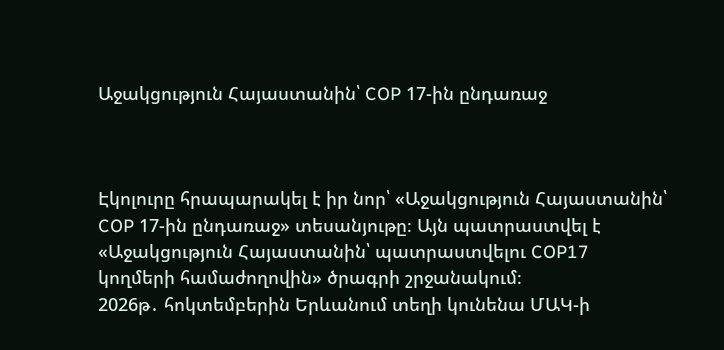Աջակցություն Հայաստանին՝ COP 17-ին ընդառաջ



Էկոլուրը հրապարակել է իր նոր՝ «Աջակցություն Հայաստանին՝ COP 17-ին ընդառաջ» տեսանյութը։ Այն պատրաստվել է «Աջակցություն Հայաստանին՝ պատրաստվելու COP17 կողմերի համաժողովին» ծրագրի շրջանակում։
2026թ․ հոկտեմբերին Երևանում տեղի կունենա ՄԱԿ-ի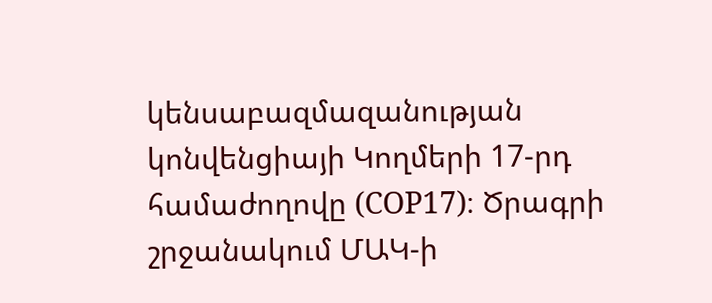կենսաբազմազանության կոնվենցիայի Կողմերի 17-րդ համաժողովը (COP17)։ Ծրագրի շրջանակում ՄԱԿ-ի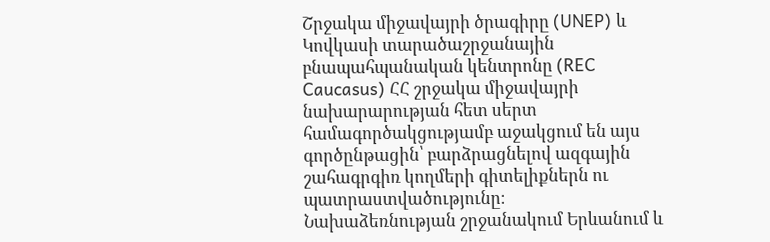Շրջակա միջավայրի ծրագիրը (UNEP) և Կովկասի տարածաշրջանային բնապահպանական կենտրոնը (REC Caucasus) ՀՀ շրջակա միջավայրի նախարարության հետ սերտ համագործակցությամբ աջակցում են այս գործընթացին՝ բարձրացնելով ազգային շահագրգիռ կողմերի գիտելիքներն ու պատրաստվածությունը։
Նախաձեռնության շրջանակում Երևանում և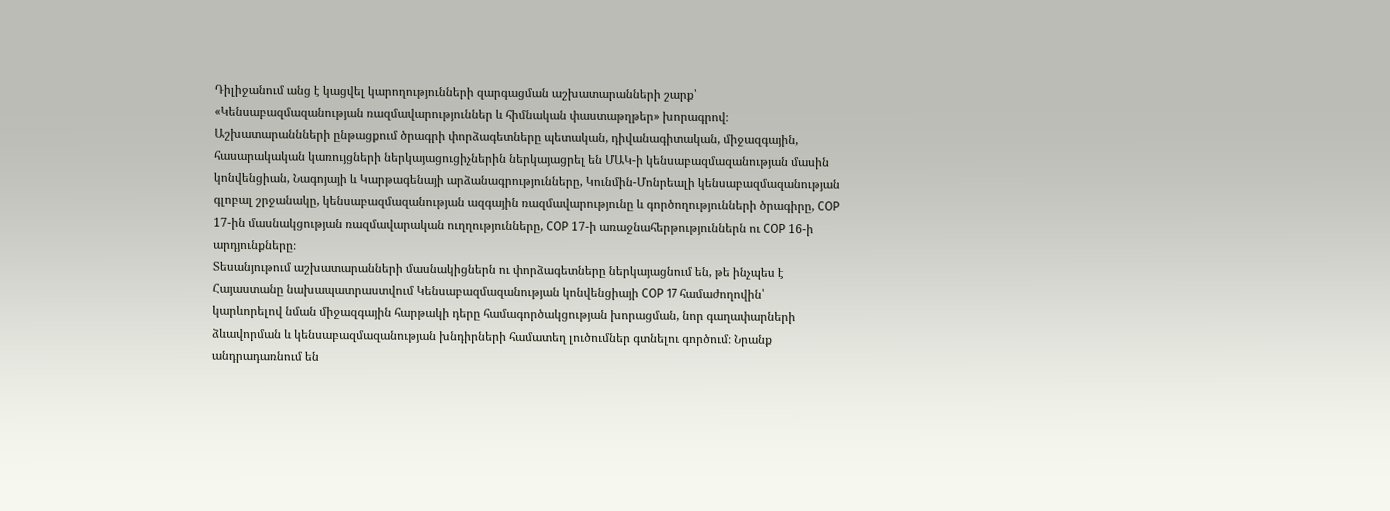Դիլիջանում անց է կացվել կարողությունների զարգացման աշխատարանների շարք՝ «Կենսաբազմազանության ռազմավարություններ և հիմնական փաստաթղթեր» խորագրով։ Աշխատարաննների ընթացքում ծրագրի փորձագետները պետական, դիվանագիտական, միջազգային, հասարակական կառույցների ներկայացուցիչներին ներկայացրել են ՄԱԿ-ի կենսաբազմազանության մասին կոնվենցիան, Նագոյայի և Կարթագենայի արձանագրությունները, Կունմին-Մոնրեալի կենսաբազմազանության գլոբալ շրջանակը, կենսաբազմազանության ազգային ռազմավարությունը և գործողությունների ծրագիրը, COP 17-ին մասնակցության ռազմավարական ուղղությունները, COP 17-ի առաջնահերթություններն ու COP 16-ի արդյունքները։
Տեսանյութում աշխատարանների մասնակիցներն ու փորձագետները ներկայացնում են, թե ինչպես է Հայաստանը նախապատրաստվում Կենսաբազմազանության կոնվենցիայի COP 17 համաժողովին՝ կարևորելով նման միջազգային հարթակի դերը համագործակցության խորացման, նոր գաղափարների ձևավորման և կենսաբազմազանության խնդիրների համատեղ լուծումներ գտնելու գործում։ Նրանք անդրադառնում են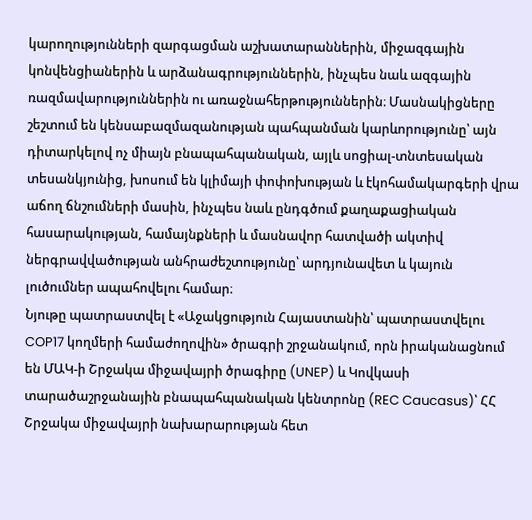կարողությունների զարգացման աշխատարաններին, միջազգային կոնվենցիաներին և արձանագրություններին, ինչպես նաև ազգային ռազմավարություններին ու առաջնահերթություններին։ Մասնակիցները շեշտում են կենսաբազմազանության պահպանման կարևորությունը՝ այն դիտարկելով ոչ միայն բնապահպանական, այլև սոցիալ-տնտեսական տեսանկյունից, խոսում են կլիմայի փոփոխության և էկոհամակարգերի վրա աճող ճնշումների մասին, ինչպես նաև ընդգծում քաղաքացիական հասարակության, համայնքների և մասնավոր հատվածի ակտիվ ներգրավվածության անհրաժեշտությունը՝ արդյունավետ և կայուն լուծումներ ապահովելու համար։
Նյութը պատրաստվել է «Աջակցություն Հայաստանին՝ պատրաստվելու COP17 կողմերի համաժողովին» ծրագրի շրջանակում, որն իրականացնում են ՄԱԿ-ի Շրջակա միջավայրի ծրագիրը (UNEP) և Կովկասի տարածաշրջանային բնապահպանական կենտրոնը (REC Caucasus)՝ ՀՀ Շրջակա միջավայրի նախարարության հետ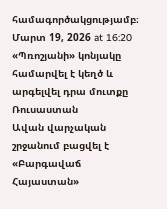համագործակցությամբ։
Մարտ 19, 2026 at 16:20
«Պռոշյանի» կոնյակը համարվել է կեղծ և արգելվել դրա մուտքը Ռուսաստան
Ավան վարչական շրջանում բացվել է «Բարգավաճ Հայաստան»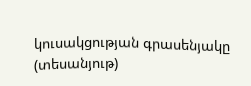կուսակցության գրասենյակը (տեսանյութ)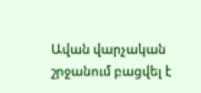Ավան վարչական շրջանում բացվել է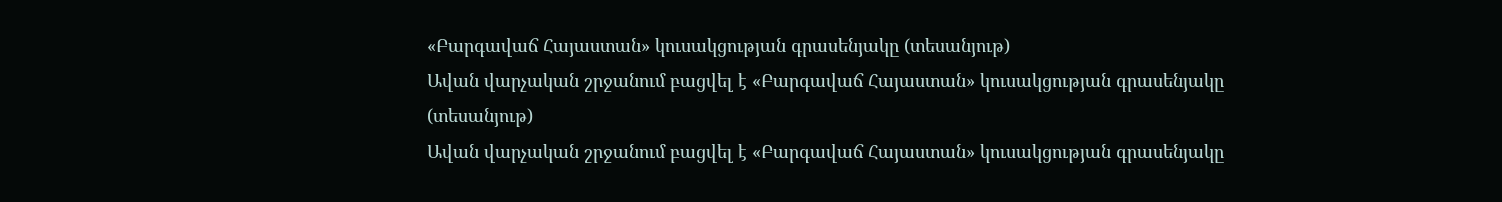«Բարգավաճ Հայաստան» կուսակցության գրասենյակը (տեսանյութ)
Ավան վարչական շրջանում բացվել է «Բարգավաճ Հայաստան» կուսակցության գրասենյակը (տեսանյութ)
Ավան վարչական շրջանում բացվել է «Բարգավաճ Հայաստան» կուսակցության գրասենյակը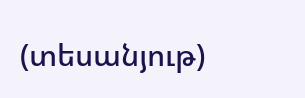(տեսանյութ)